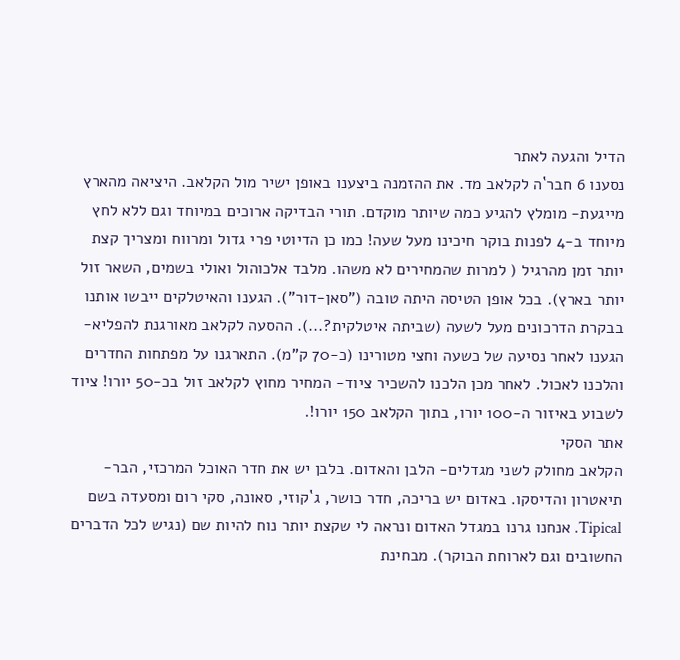הדיל והגעה לאתר
נסענו 6 חבר`ה לקלאב מד. את ההזמנה ביצענו באופן ישיר מול הקלאב. היציאה מהארץ מייגעת- מומלץ להגיע כמה שיותר מוקדם. תורי הבדיקה ארוכים במיוחד וגם ללא לחץ מיוחד ב-4 לפנות בוקר חיכינו מעל שעה! כמו כן הדיוטי פרי גדול ומרווח ומצריך קצת יותר זמן מהרגיל ( למרות שהמחירים לא משהו. מלבד אלכוהול ואולי בשמים, השאר זול יותר בארץ). בכל אופן הטיסה היתה טובה ("סאן-דור"). הגענו והאיטלקים ייבשו אותנו בבקרת הדרכונים מעל לשעה (שביתה איטלקית?...). ההסעה לקלאב מאורגנת להפליא- הגענו לאחר נסיעה של כשעה וחצי מטורינו (כ-70 ק"מ). התארגנו על מפתחות החדרים והלכנו לאכול. לאחר מכן הלכנו להשכיר ציוד- המחיר מחוץ לקלאב זול בכ-50 יורו! ציוד לשבוע באיזור ה-100 יורו, בתוך הקלאב 150 יורו!.
אתר הסקי
הקלאב מחולק לשני מגדלים- הלבן והאדום. בלבן יש את חדר האוכל המרכזי, הבר-תיאטרון והדיסקו. באדום יש בריכה, חדר כושר, ג`קוזי, סאונה, סקי רום ומסעדה בשם Tipical. אנחנו גרנו במגדל האדום ונראה לי שקצת יותר נוח להיות שם (נגיש לכל הדברים החשובים וגם לארוחת הבוקר). מבחינת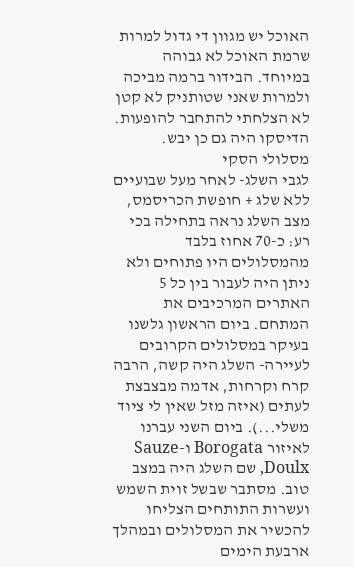האוכל יש מגוון די גדול למרות שרמת האוכל לא גבוהה במיוחד. הבידור ברמה מביכה ולמרות שאני שטותניק לא קטן לא הצלחתי להתחבר להופעות. הדיסקו היה גם כן יבש.
מסלולי הסקי
לגבי השלג- לאחר מעל שבועיים ללא שלג + חופשת הכריסמס, מצב השלג נראה בתחילה בכי רע: כ-70 אחוז בלבד מהמסלולים היו פתוחים ולא ניתן היה לעבור בין כל 5 האתרים המרכיבים את המתחם. ביום הראשון גלשנו בעיקר במסלולים הקרובים לעיירה- השלג היה קשה, הרבה קרח וקרחות, אדמה מבצבצת לעתים (איזה מזל שאין לי ציוד משלי...). ביום השני עברנו לאיזור Borogata ו-Sauze Doulx, שם השלג היה במצב טוב. מסתבר שבשל זוית השמש ועשרות התותחים הצליחו להכשיר את המסלולים ובמהלך ארבעת הימים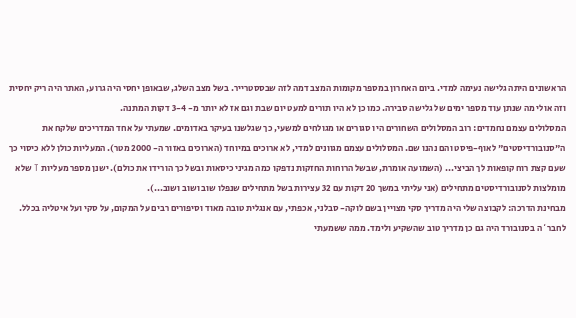הראשונים היתה גלישה נעימה למדי. ביום האחרון במספר מקומות המצב דמה לזה שבססטרייר. בשל מצב השלג, שבאופן יחסי היה גרוע, האתר היה ריק יחסית וזה אולי מה שנתן עוד מספר ימים של גלישה סבירה. כמו כן לא היו תורים למעט יום שבת וגם אז לא יותר מ- 3-4 דקות המתנה.
המסלולים עצמם נחמדים: רוב המסלולים השחורים היו סגורים או מגולחים למשעי, כך שגלשנו בעיקר באדומים. שמעתי על אחד המדריכים שלקח את ה"סנובורדיסטים" לאוף-פיסט והם נהנו שם. המסלולים עצמם מגוונים למדי, לא ארוכים במיוחד (הארוכים באזור ה- 2000 מטר). המעליות כולן ללא כיסוי כך שעם קצת רוח קופאות לך הביצי... (השמועה אומרת, שבשל הרוחות החזקות נדפקו כמה מגיני כיסאות ובשל כך הורידו את כולם). ישנן מספר מעליות T שלא מומלצות לסנובורדיסטים מתחילים (אני עליתי במשך 20 דקות עם 32 עצירות בשל מתחילים שנפלו שוב ושוב ושוב...).
מבחינת הדרכה: לקבוצה שלי היה מדריך סקי מצויין בשם לוקה- סבלני, אכפתי, עם אנגלית טובה מאוד וסיפורים רבים על המקום, על סקי ועל איטליה בכלל. לחבר`ה בסנובורד היה גם כן מדריך טוב שהשקיע ולימד. ממה ששמעתי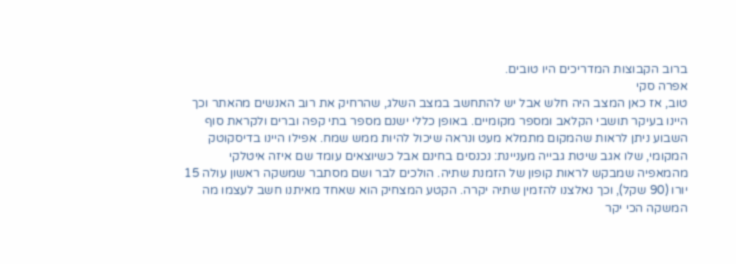ברוב הקבוצות המדריכים היו טובים.
אפרה סקי
טוב, אז כאן המצב היה חלש אבל יש להתחשב במצב השלג, שהרחיק את רוב האנשים מהאתר וכך היינו בעיקר תושבי הקלאב ומספר מקומיים. באופן כללי ישנם מספר בתי קפה וברים ולקראת סוף השבוע ניתן לראות שהמקום מתמלא מעט ונראה שיכול להיות ממש שמח. אפילו היינו בדיסקוטק המקומי, שלו אגב שיטת גבייה מעניינת: נכנסים בחינם אבל כשיוצאים עומד שם איזה איטלקי מהמאפיה שמבקש לראות קופון של הזמנת שתיה. הולכים לבר ושם מסתבר שמשקה ראשון עולה 15 יורו (90 שקל), וכך נאלצנו להזמין שתיה יקרה. הקטע המצחיק הוא שאחד מאיתנו חשב לעצמו מה המשקה הכי יקר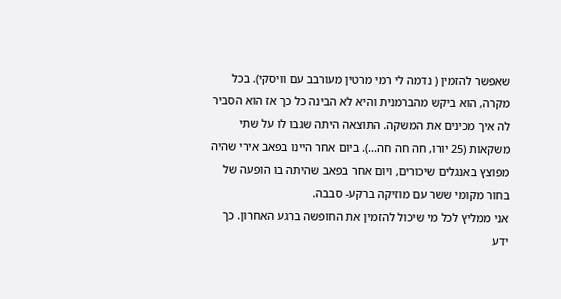שאפשר להזמין ( נדמה לי רמי מרטין מעורבב עם וויסקי). בכל מקרה, הוא ביקש מהברמנית והיא לא הבינה כל כך אז הוא הסביר לה איך מכינים את המשקה. התוצאה היתה שגבו לו על שתי משקאות (25 יורו, חה חה חה...). ביום אחר היינו בפאב אירי שהיה מפוצץ באנגלים שיכורים, ויום אחר בפאב שהיתה בו הופעה של בחור מקומי ששר עם מוזיקה ברקע- סבבה.
אני ממליץ לכל מי שיכול להזמין את החופשה ברגע האחרון. כך ידע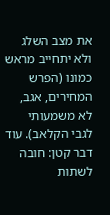את מצב השלג ולא יתחייב מראש כמונו (הפרש המחירים, אגב, לא משמעותי לגבי הקלאב). עוד דבר קטן: חובה לשתות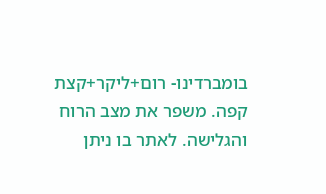בומברדינו- רום+ליקר+קצת קפה. משפר את מצב הרוח והגלישה. לאתר בו ניתן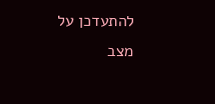להתעדכן על מצב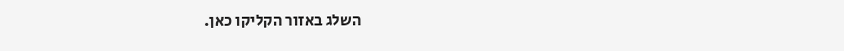השלג באזור הקליקו כאן.